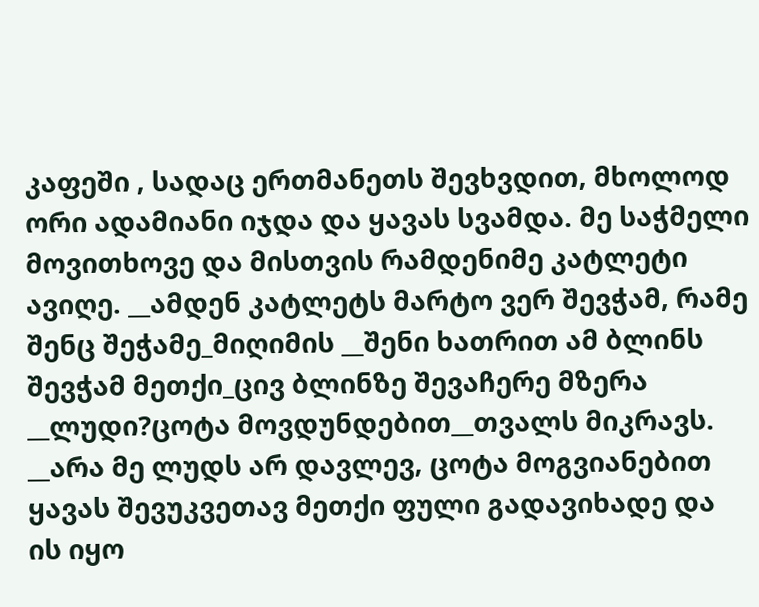კაფეში , სადაც ერთმანეთს შევხვდით, მხოლოდ ორი ადამიანი იჯდა და ყავას სვამდა. მე საჭმელი მოვითხოვე და მისთვის რამდენიმე კატლეტი ავიღე. __ამდენ კატლეტს მარტო ვერ შევჭამ, რამე შენც შეჭამე_მიღიმის __შენი ხათრით ამ ბლინს შევჭამ მეთქი_ცივ ბლინზე შევაჩერე მზერა __ლუდი?ცოტა მოვდუნდებით__თვალს მიკრავს. __არა მე ლუდს არ დავლევ, ცოტა მოგვიანებით ყავას შევუკვეთავ მეთქი ფული გადავიხადე და ის იყო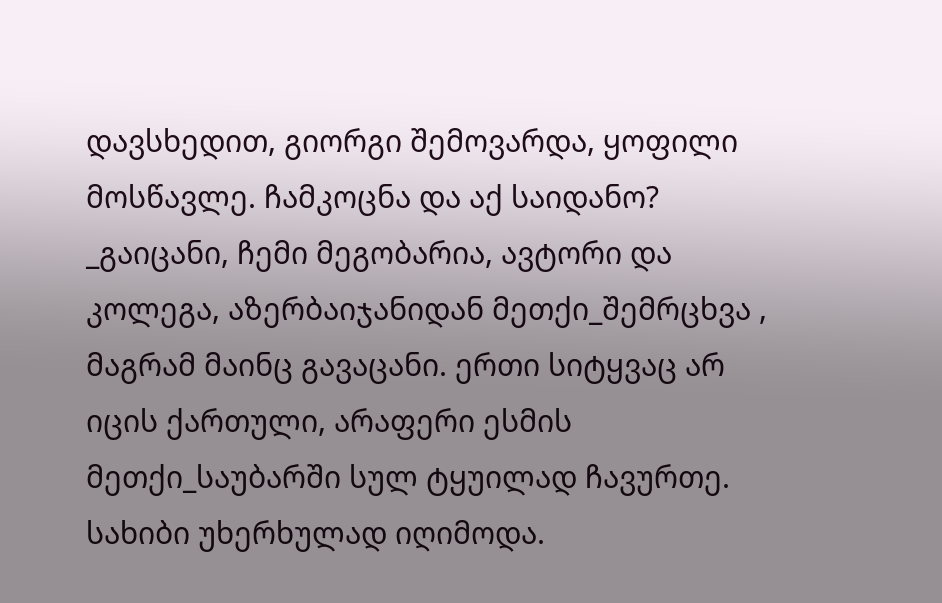დავსხედით, გიორგი შემოვარდა, ყოფილი მოსწავლე. ჩამკოცნა და აქ საიდანო? _გაიცანი, ჩემი მეგობარია, ავტორი და კოლეგა, აზერბაიჯანიდან მეთქი_შემრცხვა , მაგრამ მაინც გავაცანი. ერთი სიტყვაც არ იცის ქართული, არაფერი ესმის მეთქი_საუბარში სულ ტყუილად ჩავურთე. სახიბი უხერხულად იღიმოდა.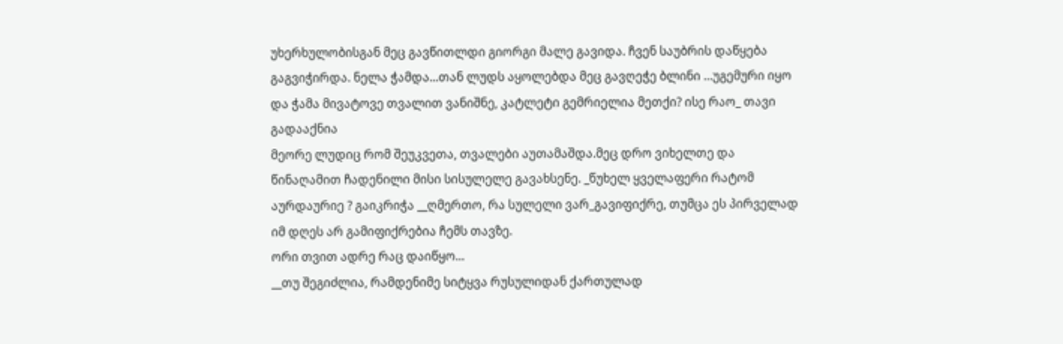უხერხულობისგან მეც გავწითლდი გიორგი მალე გავიდა. ჩვენ საუბრის დაწყება გაგვიჭირდა. ნელა ჭამდა...თან ლუდს აყოლებდა მეც გავღეჭე ბლინი ...უგემური იყო და ჭამა მივატოვე თვალით ვანიშნე, კატლეტი გემრიელია მეთქი? ისე რაო_ თავი გადააქნია
მეორე ლუდიც რომ შეუკვეთა, თვალები აუთამაშდა.მეც დრო ვიხელთე და წინაღამით ჩადენილი მისი სისულელე გავახსენე. _წუხელ ყველაფერი რატომ აურდაურიე ? გაიკრიჭა __ღმერთო, რა სულელი ვარ_გავიფიქრე, თუმცა ეს პირველად იმ დღეს არ გამიფიქრებია ჩემს თავზე.
ორი თვით ადრე რაც დაიწყო...
__თუ შეგიძლია, რამდენიმე სიტყვა რუსულიდან ქართულად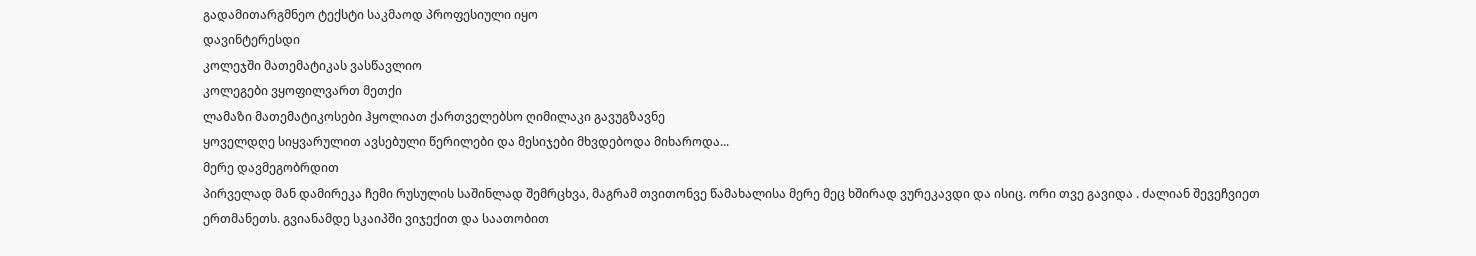გადამითარგმნეო ტექსტი საკმაოდ პროფესიული იყო
დავინტერესდი
კოლეჯში მათემატიკას ვასწავლიო
კოლეგები ვყოფილვართ მეთქი
ლამაზი მათემატიკოსები ჰყოლიათ ქართველებსო ღიმილაკი გავუგზავნე
ყოველდღე სიყვარულით ავსებული წერილები და მესიჯები მხვდებოდა მიხაროდა...
მერე დავმეგობრდით
პირველად მან დამირეკა ჩემი რუსულის საშინლად შემრცხვა, მაგრამ თვითონვე წამახალისა მერე მეც ხშირად ვურეკავდი და ისიც. ორი თვე გავიდა . ძალიან შევეჩვიეთ ერთმანეთს. გვიანამდე სკაიპში ვიჯექით და საათობით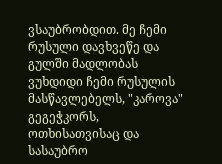ვსაუბრობდით. მე ჩემი რუსული დავხვეწე და გულში მადლობას ვუხდიდი ჩემი რუსულის მასწავლებელს, "კაროვა" გეგეჭკორს, ოთხისათვისაც და სასაუბრო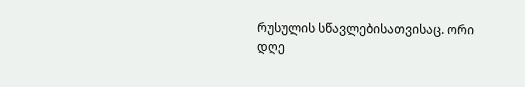რუსულის სწავლებისათვისაც. ორი დღე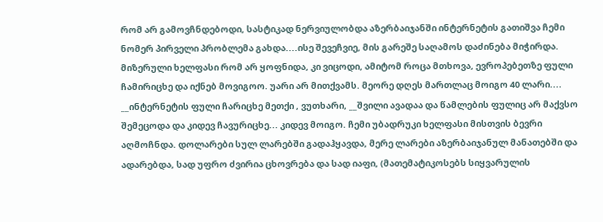რომ არ გამოვჩნდებოდი, სასტიკად ნერვიულობდა აზერბაიჯანში ინტერნეტის გათიშვა ჩემი ნომერ პირველი პრობლემა გახდა....ისე შევეჩვიე, მის გარეშე საღამოს დაძინება მიჭირდა. მიზერული ხელფასი რომ არ ყოფნიდა, კი ვიცოდი, ამიტომ როცა მთხოვა, ევროპებეთზე ფული ჩამირიცხე და იქნებ მოვიგოო. უარი არ მითქვამს. მეორე დღეს მართლაც მოიგო 40 ლარი.... __ინტერნეტის ფული ჩარიცხე მეთქი , ვუთხარი, __შვილი ავადაა და წამლების ფულიც არ მაქვსო შემეცოდა და კიდევ ჩავურიცხე... კიდევ მოიგო. ჩემი უბადრუკი ხელფასი მისთვის ბევრი აღმოჩნდა. დოლარები სულ ლარებში გადაჰყავდა, მერე ლარები აზერბაიჯანულ მანათებში და ადარებდა, სად უფრო ძვირია ცხოვრება და სად იაფი, (მათემატიკოსებს სიყვარულის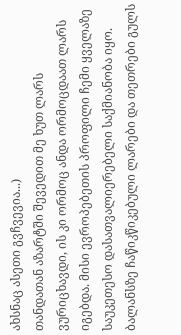ახსნაც ასეთი გვჩვევია...)
თანდათან აზარტში შევედით მე ხუთ ლარს ვურიცხავდი, ის კი ორმოც ანდა ორმოცდაათ ლარს იგებდა. მისი ევროპებეთის პროფილი ჩემი ყველაზე საუკეთესო დასათვალიერებელი საქმიანობა იყო. ბალანსზე ჩაწიკწიკებული ლარები და თეთრები გულს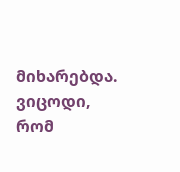მიხარებდა. ვიცოდი, რომ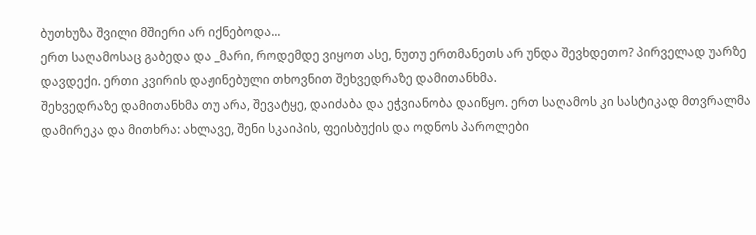ბუთხუზა შვილი მშიერი არ იქნებოდა...
ერთ საღამოსაც გაბედა და _მარი, როდემდე ვიყოთ ასე, ნუთუ ერთმანეთს არ უნდა შევხდეთო? პირველად უარზე დავდექი. ერთი კვირის დაჟინებული თხოვნით შეხვედრაზე დამითანხმა.
შეხვედრაზე დამითანხმა თუ არა, შევატყე, დაიძაბა და ეჭვიანობა დაიწყო. ერთ საღამოს კი სასტიკად მთვრალმა დამირეკა და მითხრა: ახლავე, შენი სკაიპის, ფეისბუქის და ოდნოს პაროლები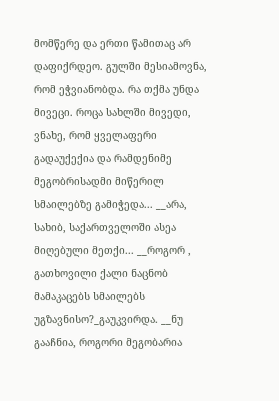მომწერე და ერთი წამითაც არ დაფიქრდეო. გულში მესიამოვნა, რომ ეჭვიანობდა. რა თქმა უნდა მივეცი. როცა სახლში მივედი, ვნახე, რომ ყველაფერი გადაუქექია და რამდენიმე მეგობრისადმი მიწერილ სმაილებზე გამიჭედა... __არა, სახიბ, საქართველოში ასეა მიღებული მეთქი... __როგორ , გათხოვილი ქალი ნაცნობ მამაკაცებს სმაილებს უგზავნისო?_გაუკვირდა. __ნუ გააჩნია, როგორი მეგობარია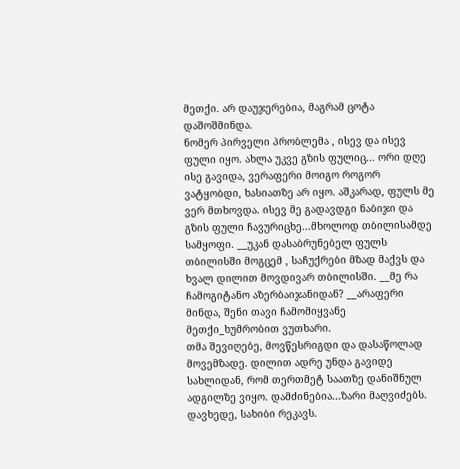მეთქი. არ დაუჯერებია, მაგრამ ცოტა დაშოშმინდა.
ნომერ პირველი პრობლემა , ისევ და ისევ ფული იყო. ახლა უკვე გზის ფულიც... ორი დღე ისე გავიდა, ვერაფერი მოიგო როგორ ვატყობდი, ხასიათზე არ იყო. აშკარად, ფულს მე ვერ მთხოვდა. ისევ მე გადავდგი ნაბიჯი და გზის ფული ჩავურიცხე...მხოლოდ თბილისამდე სამყოფი. __უკან დასაბრუნებელ ფულს თბილისში მოგცემ , საჩუქრები მზად მაქვს და ხვალ დილით მოვდივარ თბილისში. __მე რა ჩამოგიტანო აზერბაიჯანიდან? __არაფერი მინდა, შენი თავი ჩამომიყვანე მეთქი_ხუმრობით ვუთხარი.
თმა შევიღებე, მოვწესრიგდი და დასაწოლად მოვემზადე. დილით ადრე უნდა გავიდე სახლიდან, რომ თერთმეტ საათზე დანიშნულ ადგილზე ვიყო. დამძინებია...ზარი მაღვიძებს. დავხედე, სახიბი რეკავს.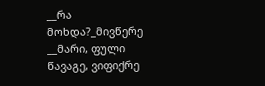__რა მოხდა?_მივწერე __მარი, ფული წავაგე, ვიფიქრე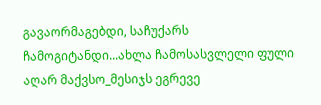გავაორმაგებდი, საჩუქარს ჩამოგიტანდი...ახლა ჩამოსასვლელი ფული აღარ მაქვსო_მესიჯს ეგრევე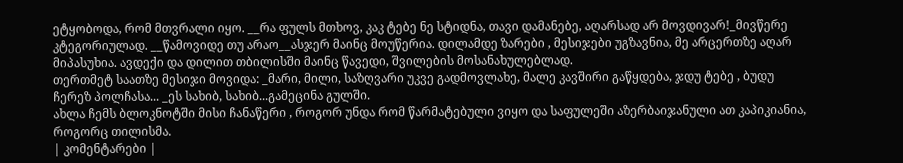ეტყობოდა, რომ მთვრალი იყო. __რა ფულს მთხოვ, კაკ ტებე ნე სტიდნა, თავი დამანებე, აღარსად არ მოვდივარ!_მივწერე კტეგორიულად. __წამოვიდე თუ არაო__ასჯერ მაინც მოუწერია. დილამდე ზარები , მესიჯები უგზავნია, მე არცერთზე აღარ მიპასუხია. ავდექი და დილით თბილისში მაინც წავედი, შვილების მოსანახულებლად.
თერთმეტ საათზე მესიჯი მოვიდა: _მარი, მილი, საზღვარი უკვე გადმოვლახე, მალე კავშირი გაწყდება, ჯდუ ტებე , ბუდუ ჩერეზ პოლჩასა... _ეს სახიბ, სახიბ...გამეცინა გულში.
ახლა ჩემს ბლოკნოტში მისი ჩანაწერი , როგორ უნდა რომ წარმატებული ვიყო და საფულეში აზერბაიჯანული ათ კაპიკიანია, როგორც თილისმა.
| კომენტარები |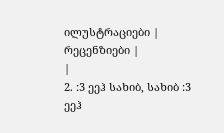ილუსტრაციები |
რეცენზიები |
|
2. :3 ეეჰ სახიბ, სახიბ :3 ეეჰ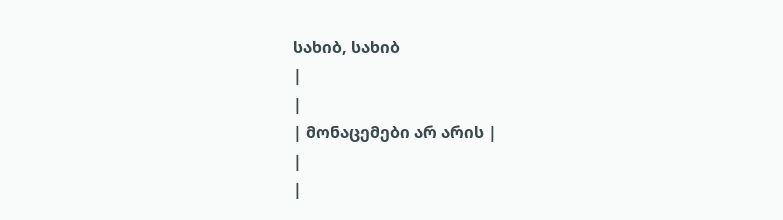სახიბ, სახიბ
|
|
| მონაცემები არ არის |
|
|